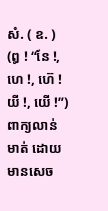សំ. ( ឧ. ) (ឰ ! “នែ !, ហេ !, ហ៊េ ! យី !, យើ !”) ពាក្យលាន់មាត់ ដោយមានសេច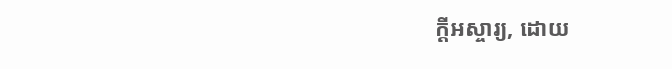ក្ដីអស្ចារ្យ, ដោយ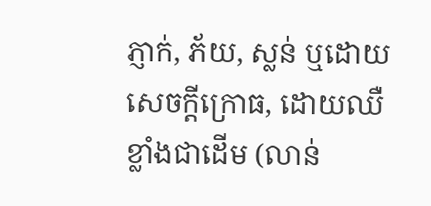ភ្ញាក់, ភ័យ, ស្លន់ ឬដោយសេចក្ដីក្រោធ, ដោយឈឺខ្លាំងជាដើម (លាន់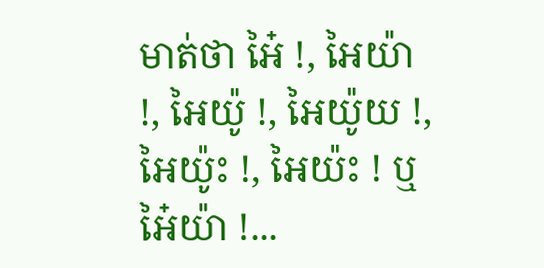មាត់ថា អៃ៎ !, អៃយ៉ា !, អៃយ៉ូ !, អៃយ៉ូយ !, អៃយ៉ូះ !, អៃយ៉ះ ! ឬ អៃ៎យ៉ា !...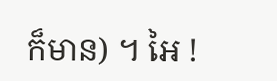ក៏មាន) ។ អៃ !